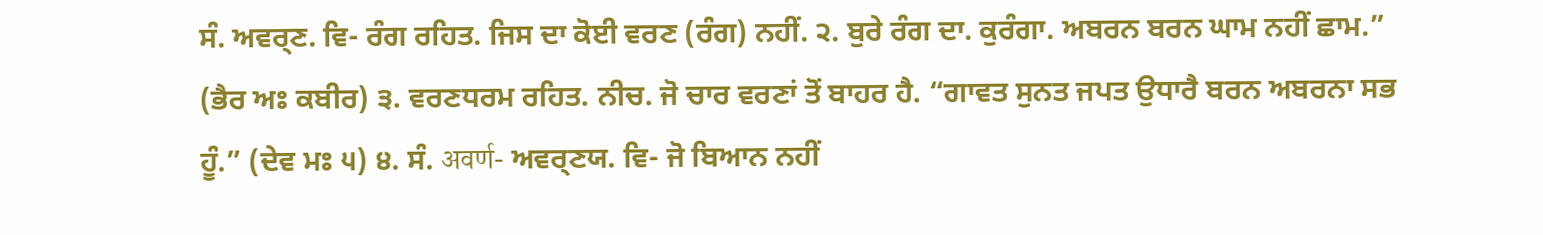ਸੰ. ਅਵਰ੍ਣ. ਵਿ- ਰੰਗ ਰਹਿਤ. ਜਿਸ ਦਾ ਕੋਈ ਵਰਣ (ਰੰਗ) ਨਹੀਂ. ੨. ਬੁਰੇ ਰੰਗ ਦਾ. ਕੁਰੰਗਾ. ਅਬਰਨ ਬਰਨ ਘਾਮ ਨਹੀਂ ਛਾਮ.” (ਭੈਰ ਅਃ ਕਬੀਰ) ੩. ਵਰਣਧਰਮ ਰਹਿਤ. ਨੀਚ. ਜੋ ਚਾਰ ਵਰਣਾਂ ਤੋਂ ਬਾਹਰ ਹੈ. “ਗਾਵਤ ਸੁਨਤ ਜਪਤ ਉਧਾਰੈ ਬਰਨ ਅਬਰਨਾ ਸਭ ਹੂੰ.” (ਦੇਵ ਮਃ ੫) ੪. ਸੰ. अवर्ण- ਅਵਰ੍ਣਯ. ਵਿ- ਜੋ ਬਿਆਨ ਨਹੀਂ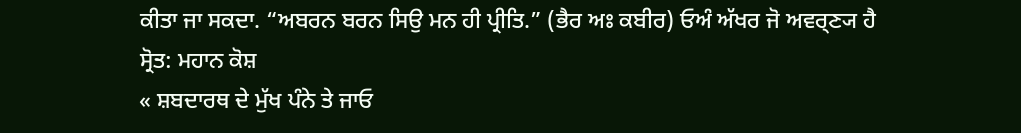ਕੀਤਾ ਜਾ ਸਕਦਾ. “ਅਬਰਨ ਬਰਨ ਸਿਉ ਮਨ ਹੀ ਪ੍ਰੀਤਿ.” (ਭੈਰ ਅਃ ਕਬੀਰ) ਓਅੰ ਅੱਖਰ ਜੋ ਅਵਰ੍ਣ੍ਯ ਹੈ
ਸ੍ਰੋਤ: ਮਹਾਨ ਕੋਸ਼
« ਸ਼ਬਦਾਰਥ ਦੇ ਮੁੱਖ ਪੰਨੇ ਤੇ ਜਾਓ